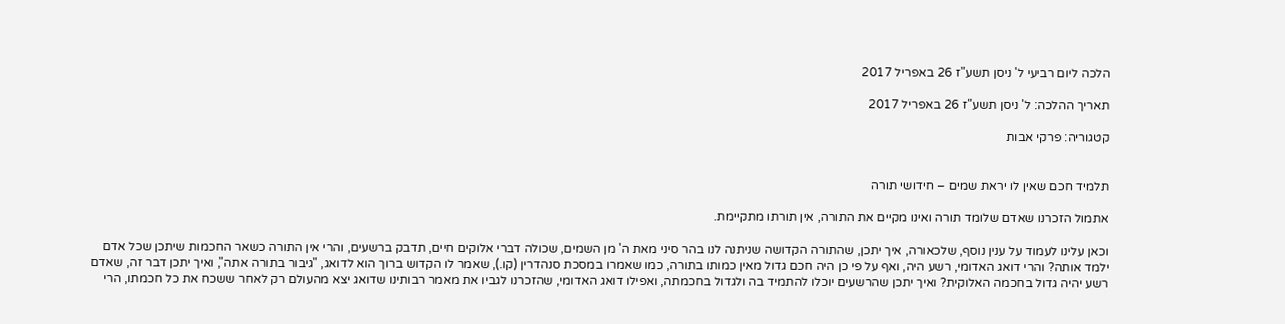הלכה ליום רביעי ל' ניסן תשע"ז 26 באפריל 2017

תאריך ההלכה: ל' ניסן תשע"ז 26 באפריל 2017

קטגוריה: פרקי אבות


תלמיד חכם שאין לו יראת שמים – חידושי תורה

אתמול הזכרנו שאדם שלומד תורה ואינו מקיים את התורה, אין תורתו מתקיימת.

וכאן עלינו לעמוד על ענין נוסף, שלכאורה, איך יתכן, שהתורה הקדושה שניתנה לנו בהר סיני מאת ה' מן השמים, שכולה דברי אלוקים חיים, תדבק ברשעים, והרי אין התורה כשאר החכמות שיתכן שכל אדם ילמד אותה? והרי דואג האדומי, רשע היה, ואף על פי כן היה חכם גדול מאין כמותו בתורה, כמו שאמרו במסכת סנהדרין (קו.), שאמר לו הקדוש ברוך הוא לדואג, "גיבור בתורה אתה", ואיך יתכן דבר זה, שאדם רשע יהיה גדול בחכמה האלוקית? ואיך יתכן שהרשעים יוכלו להתמיד בה ולגדול בחכמתה, ואפילו דואג האדומי, שהזכרנו לגביו את מאמר רבותינו שדואג יצא מהעולם רק לאחר ששכח את כל חכמתו, הרי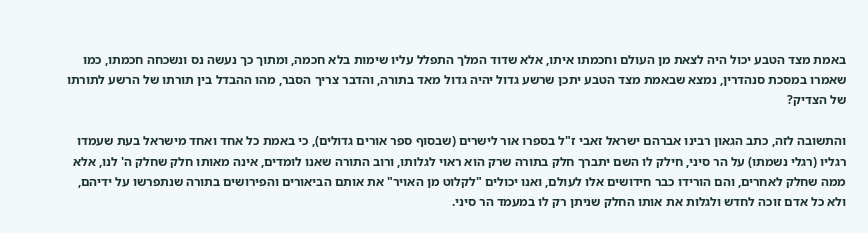באמת מצד הטבע יכול היה לצאת מן העולם וחכמתו איתו, אלא שדוד המלך התפלל עליו שימות בלא חכמה, ומתוך כך נעשה נס ונשכחה חכמתו, כמו שאמרו במסכת סנהדרין, נמצא שבאמת מצד הטבע יתכן שרשע גדול יהיה גדול מאד בתורה, והדבר צריך הסבר, מהו ההבדל בין תורתו של הרשע לתורתו של הצדיק?

והתשובה לזה, כתב הגאון רבינו אברהם ישראל זאבי ז"ל בספרו אור לישרים (שבסוף ספר אורים גדולים), כי באמת כל אחד ואחד מישראל בעת שעמדו רגליו (רגלי נשמתו) על הר סיני, חילק לו השם יתברך חלק בתורה שרק הוא ראוי לגלותו, ורוב התורה שאנו לומדים, אינה מאותו חלק שחלק ה' לנו, אלא ממה שחלק לאחרים, והם הורידו כבר חידושים אלו לעולם, ואנו יכולים "לקלוט מן האויר" את אותם הביאורים והפירושים בתורה שנתפרשו על ידיהם, ולא כל אדם זוכה לחדש ולגלות את אותו החלק שניתן רק לו במעמד הר סיני.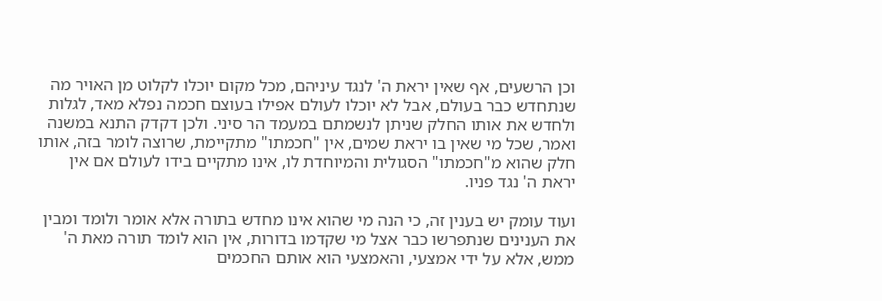וכן הרשעים, אף שאין יראת ה' לנגד עיניהם, מכל מקום יוכלו לקלוט מן האויר מה שנתחדש כבר בעולם, אבל לא יוכלו לעולם אפילו בעוצם חכמה נפלא מאד, לגלות ולחדש את אותו החלק שניתן לנשמתם במעמד הר סיני. ולכן דקדק התנא במשנה ואמר, שכל מי שאין בו יראת שמים, אין "חכמתו" מתקיימת, שרוצה לומר בזה, אותו חלק שהוא מ"חכמתו" הסגולית והמיוחדת לו, אינו מתקיים בידו לעולם אם אין יראת ה' נגד פניו.

ועוד עומק יש בענין זה, כי הנה מי שהוא אינו מחדש בתורה אלא אומר ולומד ומבין את הענינים שנתפרשו כבר אצל מי שקדמו בדורות, אין הוא לומד תורה מאת ה' ממש, אלא על ידי אמצעי, והאמצעי הוא אותם החכמים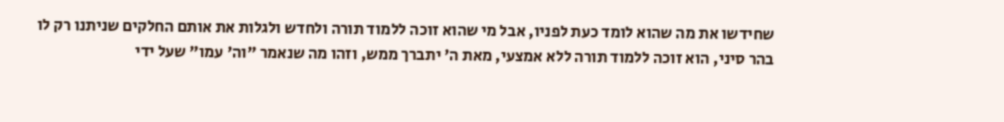שחידשו את מה שהוא לומד כעת לפניו, אבל מי שהוא זוכה ללמוד תורה ולחדש ולגלות את אותם החלקים שניתנו רק לו בהר סיני, הוא זוכה ללמוד תורה ללא אמצעי, מאת ה' יתברך ממש, וזהו מה שנאמר "וה' עמו" שעל ידי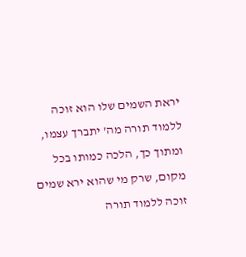יראת השמים שלו הוא זוכה ללמוד תורה מה' יתברך עצמו, ומתוך כך, הלכה כמותו בכל מקום, שרק מי שהוא ירא שמים זוכה ללמוד תורה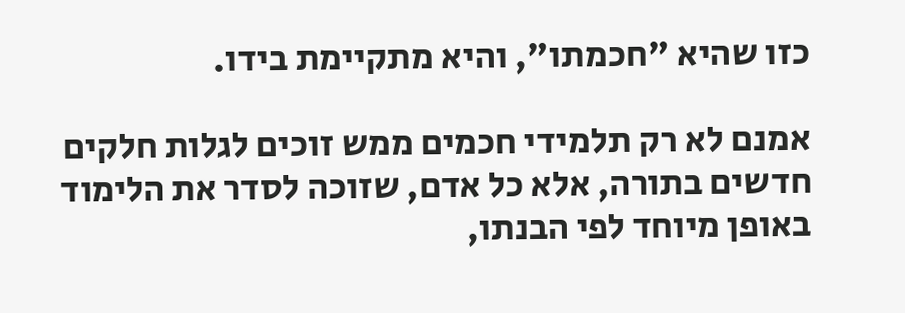כזו שהיא "חכמתו", והיא מתקיימת בידו.

אמנם לא רק תלמידי חכמים ממש זוכים לגלות חלקים חדשים בתורה, אלא כל אדם, שזוכה לסדר את הלימוד באופן מיוחד לפי הבנתו,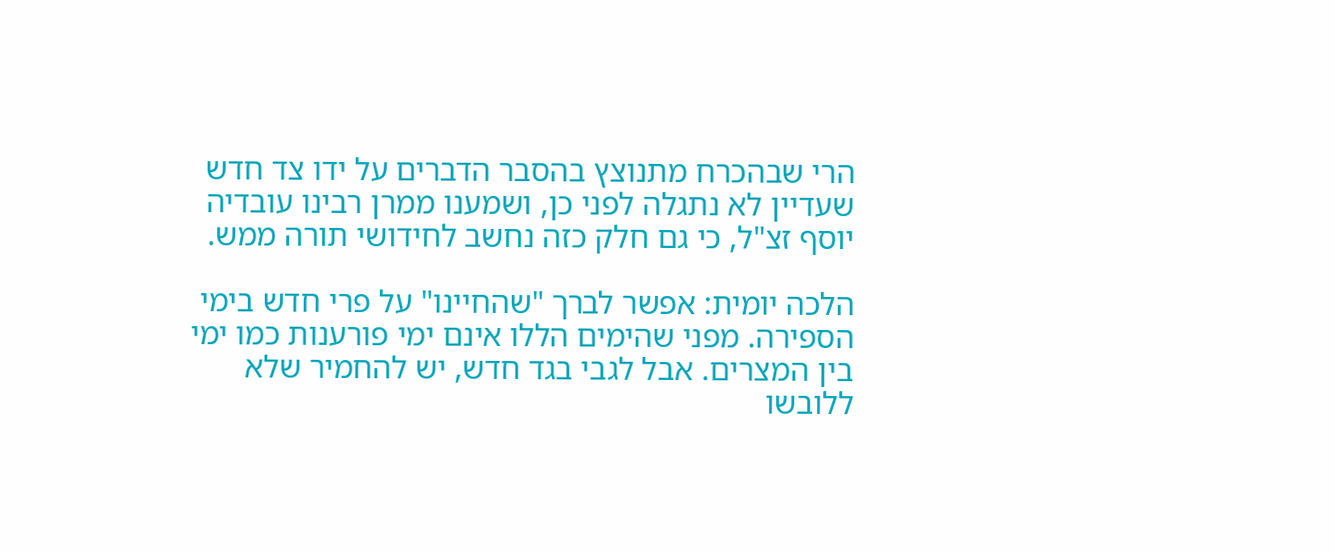הרי שבהכרח מתנוצץ בהסבר הדברים על ידו צד חדש שעדיין לא נתגלה לפני כן, ושמענו ממרן רבינו עובדיה יוסף זצ"ל, כי גם חלק כזה נחשב לחידושי תורה ממש.

הלכה יומית: אפשר לברך "שהחיינו" על פרי חדש בימי הספירה. מפני שהימים הללו אינם ימי פורענות כמו ימי בין המצרים. אבל לגבי בגד חדש, יש להחמיר שלא ללובשו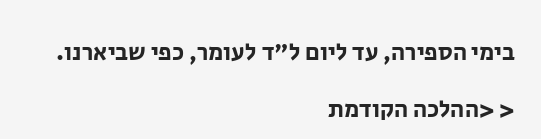בימי הספירה, עד ליום ל"ד לעומר, כפי שביארנו.

< <ההלכה הקודמת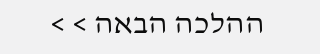ההלכה הבאה > >